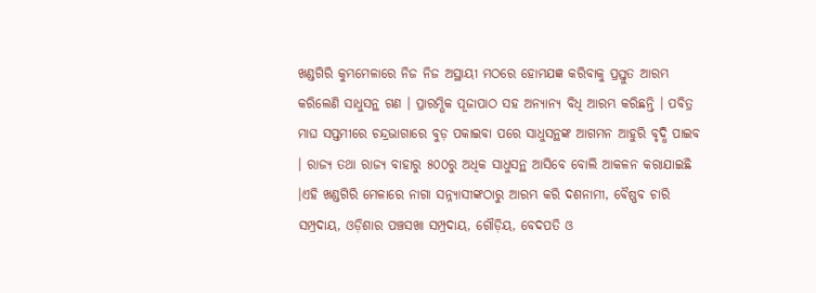ଖଣ୍ଡଗିରି କୁମ୍ଭମେଳାରେ ନିଜ ନିଜ ଅସ୍ଥାୟୀ ମଠରେ ହୋମଯଜ୍ଞ କରିବାକୁ ପ୍ରସ୍ତୁତ ଆରମ୍ଭ କରିଲେଣି ସାଧୁସନ୍ଥ ଗଣ । ପ୍ରାରମ୍ଭିକ ପୂଜାପାଠ ସହ ଅନ୍ୟାନ୍ୟ ବିଧି ଆରମ୍ଭ କରିଛନ୍ତି । ପବିତ୍ର ମାଘ ସପ୍ତମୀରେ ଚନ୍ଦ୍ରଭାଗାରେ ବୁଡ଼ ପକାଇବା ପରେ ସାଧୁସନ୍ଥଙ୍କ ଆଗମନ ଆହୁରି ବୃଦ୍ଧି ପାଇବ । ରାଜ୍ୟ ତଥା ରାଜ୍ୟ ବାହାରୁ ୫୦୦ରୁ ଅଧିକ ସାଧୁସନ୍ଥ ଆସିବେ ବୋଲି ଆକଳନ କରାଯାଇଛି ।ଏହି ଖଣ୍ଡଗିରି ମେଳାରେ ନାଗା ସନ୍ନ୍ୟାସୀଙ୍କଠାରୁ ଆରମ୍ଭ କରି ଦଶନାମୀ, ବୈଷ୍ଣବ ଚାରି ସମ୍ପ୍ରଦାୟ, ଓଡ଼ିଶାର ପଞ୍ଚସଖା ସମ୍ପ୍ରଦାୟ, ଗୌଡ଼ିୟ, ବେଦପତି ଓ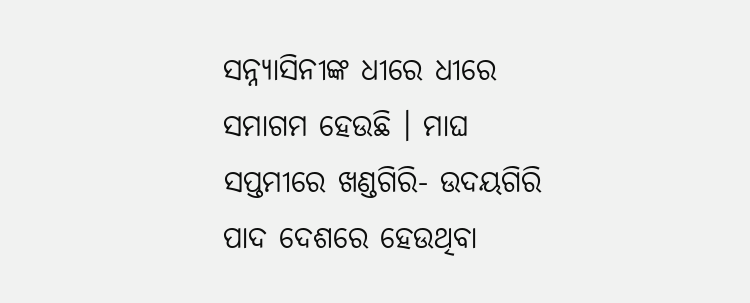ସନ୍ନ୍ୟାସିନୀଙ୍କ ଧୀରେ ଧୀରେ ସମାଗମ ହେଉଛି । ମାଘ ସପ୍ତମୀରେ ଖଣ୍ଡଗିରି- ଉଦୟଗିରି ପାଦ ଦେଶରେ ହେଉଥିବା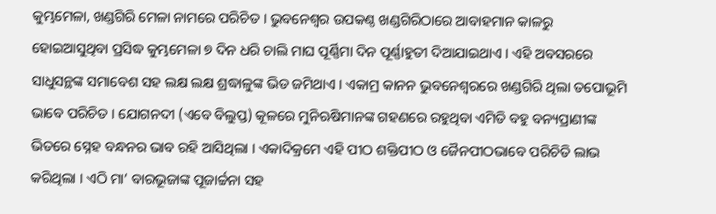କୁମ୍ଭମେଳା, ଖଣ୍ଡଗିରି ମେଳା ନାମରେ ପରିଚିତ । ଭୁବନେଶ୍ୱର ଉପକଣ୍ଠ ଖଣ୍ଡଗିରିଠାରେ ଆବାହମାନ କାଳରୁ ହୋଇଆସୁଥିବା ପ୍ରସିଦ୍ଧ କୁମ୍ଭମେଳା ୭ ଦିନ ଧରି ଚାଲି ମାଘ ପୂର୍ଣ୍ଣିମା ଦିନ ପୂର୍ଣ୍ଣାହୁତୀ ଦିଆଯାଇଥାଏ । ଏହି ଅବସରରେ ସାଧୁସନ୍ଥଙ୍କ ସମାବେଶ ସହ ଲକ୍ଷ ଲକ୍ଷ ଶ୍ରଦ୍ଧାଳୁଙ୍କ ଭିଡ ଜମିଥାଏ । ଏକାମ୍ର କାନନ ଭୁବନେଶ୍ୱରରେ ଖଣ୍ଡଗିରି ଥିଲା ତପୋଭୂମି ଭାବେ ପରିଚିତ । ଯୋଗନଦୀ (ଏବେ ବିଲୁପ୍ତ) କୂଳରେ ମୁନିଋଷିମାନଙ୍କ ଗହଣରେ ରହୁଥିବା ଏମିତି ବହୁ ବନ୍ୟପ୍ରାଣୀଙ୍କ ଭିତରେ ସ୍ନେହ ବନ୍ଧନର ଭାବ ରହି ଆସିଥିଲା । ଏକାଦିକ୍ରମେ ଏହି ପୀଠ ଶକ୍ତିପୀଠ ଓ ଜୈନପୀଠଭାବେ ପରିଚିତି ଲାଭ କରିଥିଲା । ଏଠି ମା’ ବାରଭୂଜାଙ୍କ ପୂଜାର୍ଚ୍ଚନା ସହ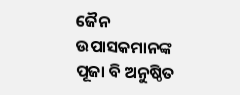ଜୈନ ଉପାସକମାନଙ୍କ ପୂଜା ବି ଅନୁଷ୍ଠିତ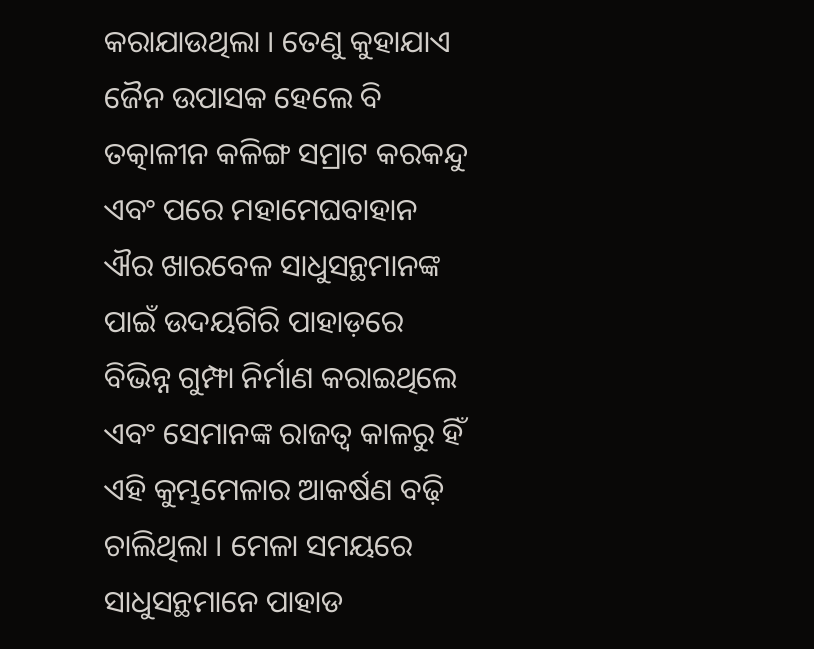କରାଯାଉଥିଲା । ତେଣୁ କୁହାଯାଏ ଜୈନ ଉପାସକ ହେଲେ ବି ତତ୍କାଳୀନ କଳିଙ୍ଗ ସମ୍ରାଟ କରକନ୍ଦୁ ଏବଂ ପରେ ମହାମେଘବାହାନ ଐର ଖାରବେଳ ସାଧୁସନ୍ଥମାନଙ୍କ ପାଇଁ ଉଦୟଗିରି ପାହାଡ଼ରେ ବିଭିନ୍ନ ଗୁମ୍ଫା ନିର୍ମାଣ କରାଇଥିଲେ ଏବଂ ସେମାନଙ୍କ ରାଜତ୍ୱ କାଳରୁ ହିଁ ଏହି କୁମ୍ଭମେଳାର ଆକର୍ଷଣ ବଢ଼ି ଚାଲିଥିଲା । ମେଳା ସମୟରେ ସାଧୁସନ୍ଥମାନେ ପାହାଡ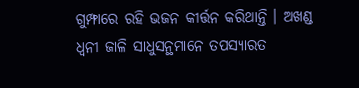ଗୁମ୍ଫାରେ ରହି ଭଜନ କୀର୍ତ୍ତନ କରିଥାନ୍ତି । ଅଖଣ୍ଡ ଧ୍ୱନୀ ଜାଳି ସାଧୁସନ୍ଥମାନେ ତପସ୍ୟାରତ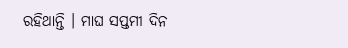ରହିଥାନ୍ତି । ମାଘ ସପ୍ତମୀ ଦିନ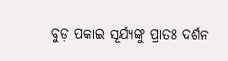ବୁଡ଼ ପକାଇ ସୂର୍ଯ୍ୟଙ୍କୁ ପ୍ରାତଃ ଦର୍ଶନ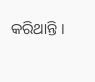କରିଥାନ୍ତି ।